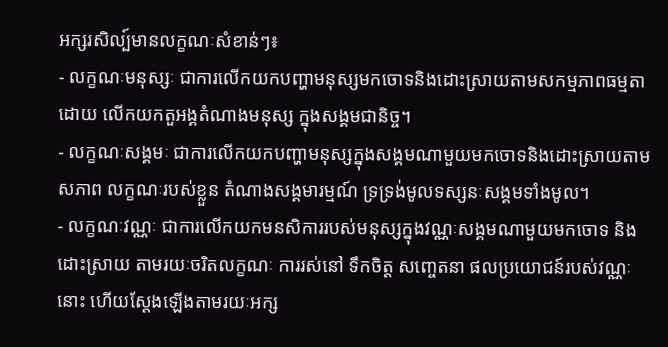អក្សរសិល្ប៍មានលក្ខណៈសំខាន់ៗ៖
- លក្ខណៈមនុស្សៈ ជាការលើកយកបញ្ហាមនុស្សមកចោទនិងដោះស្រាយតាមសកម្មភាពធម្មតា ដោយ លើកយកតួអង្គតំណាងមនុស្ស ក្នុងសង្គមជានិច្ច។
- លក្ខណៈសង្គមៈ ជាការលើកយកបញ្ហាមនុស្សក្នុងសង្គមណាមួយមកចោទនិងដោះស្រាយតាមសភាព លក្ខណៈរបស់ខ្លួន តំណាងសង្គមារម្មណ៍ ទ្រទ្រង់មូលទស្សនៈសង្គមទាំងមូល។
- លក្ខណៈវណ្ណៈ ជាការលើកយកមនសិការរបស់មនុស្សក្នុងវណ្ណៈសង្គមណាមួយមកចោទ និងដោះស្រាយ តាមរយៈចរិតលក្ខណៈ ការរស់នៅ ទឹកចិត្ត សញ្ចេតនា ផលប្រយោជន៍របស់វណ្ណៈនោះ ហើយស្ដែងឡើងតាមរយៈអក្ស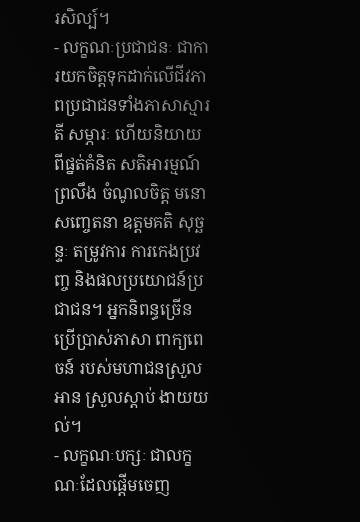រសិល្ប៍។
- លក្ខណៈប្រជាជនៈ ជាការយកចិត្តទុកដាក់លើជីវភាពប្រជាជនទាំងភាសាស្មារតី សម្ភារៈ ហើយនិយាយពីផ្នត់គំនិត សតិអារម្មណ៍ ព្រលឹង ចំណូលចិត្ត មនោសញ្ចេតនា ឧត្តមគតិ សុច្ឆន្ទៈ តម្រូវការ ការកេងប្រវញ្ច និងផលប្រយោជន៍ប្រជាជន។ អ្នកនិពន្ធច្រើន ប្រើប្រាស់ភាសា ពាក្យពេចន៍ របស់មហាជនស្រួលអាន ស្រួលស្ដាប់ ងាយយល់។
- លក្ខណៈបក្សៈ ជាលក្ខណៈដែលផ្ដើមចេញ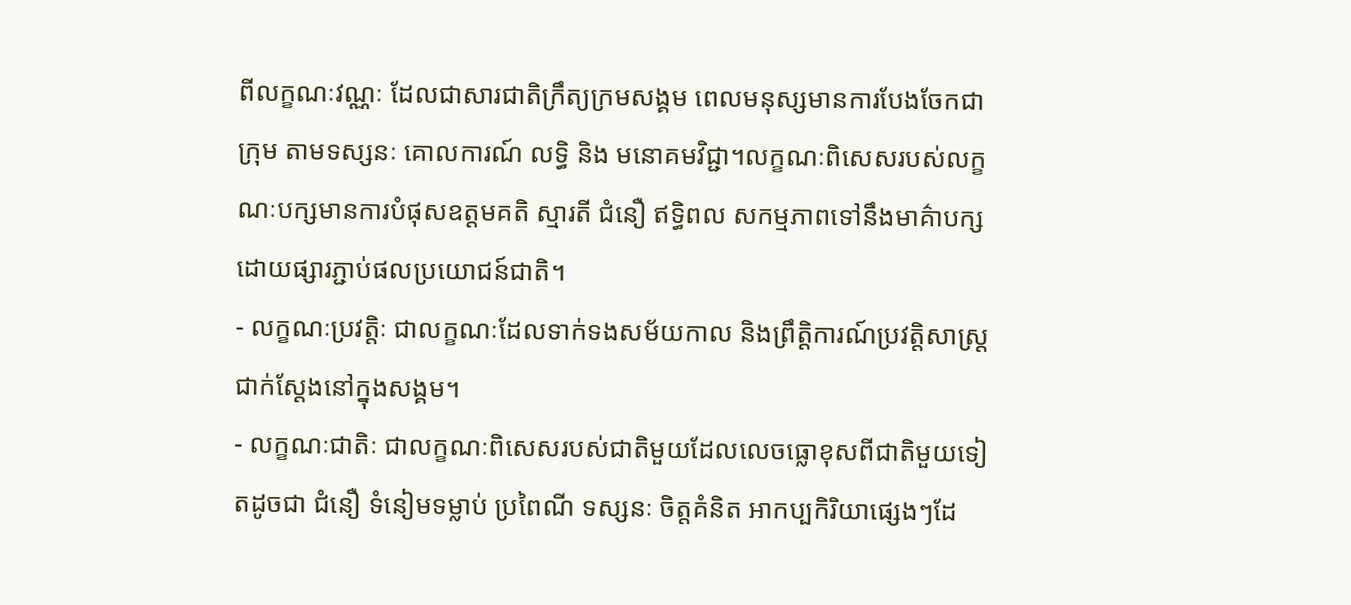ពីលក្ខណៈវណ្ណៈ ដែលជាសារជាតិក្រឹត្យក្រមសង្គម ពេលមនុស្សមានការបែងចែកជាក្រុម តាមទស្សនៈ គោលការណ៍ លទ្ធិ និង មនោគមវិជ្ជា។លក្ខណៈពិសេសរបស់លក្ខណៈបក្សមានការបំផុសឧត្តមគតិ ស្មារតី ជំនឿ ឥទ្ធិពល សកម្មភាពទៅនឹងមាគ៌ាបក្ស ដោយផ្សារភ្ជាប់ផលប្រយោជន៍ជាតិ។
- លក្ខណៈប្រវត្តិៈ ជាលក្ខណៈដែលទាក់ទងសម័យកាល និងព្រឹត្តិការណ៍ប្រវត្តិសាស្ត្រជាក់ស្ដែងនៅក្នុងសង្គម។
- លក្ខណៈជាតិៈ ជាលក្ខណៈពិសេសរបស់ជាតិមួយដែលលេចធ្លោខុសពីជាតិមួយទៀតដូចជា ជំនឿ ទំនៀមទម្លាប់ ប្រពៃណី ទស្សនៈ ចិត្តគំនិត អាកប្បកិរិយាផ្សេងៗដែ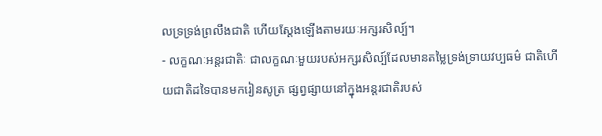លទ្រទ្រង់ព្រលឹងជាតិ ហើយស្ដែងឡើងតាមរយៈអក្សរសិល្ប៍។
- លក្ខណៈអន្តរជាតិៈ ជាលក្ខណៈមួយរបស់អក្សរសិល្ប៍ដែលមានតម្លៃទ្រង់ទ្រាយវប្បធម៌ ជាតិហើយជាតិដទៃបានមករៀនសូត្រ ផ្សព្វផ្សាយនៅក្នុងអន្តរជាតិរបស់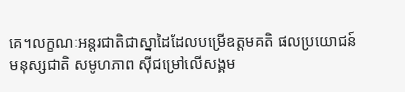គេ។លក្ខណៈអន្តរជាតិជាស្នាដៃដែលបម្រើឧត្តមគតិ ផលប្រយោជន៍មនុស្សជាតិ សមូហភាព ស៊ីជម្រៅលើសង្គម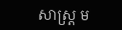សាស្ត្រ ម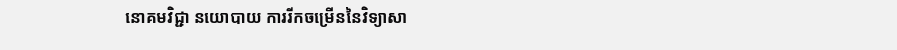នោគមវិជ្ជា នយោបាយ ការរីកចម្រើននៃវិទ្យាសា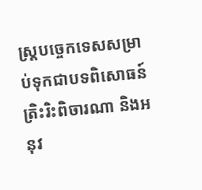ស្ត្របច្ចេកទេសសម្រាប់ទុកជាបទពិសោធន៍ត្រិះរិះពិចារណា និងអនុវ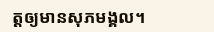ត្តឲ្យមានសុភមង្គល។